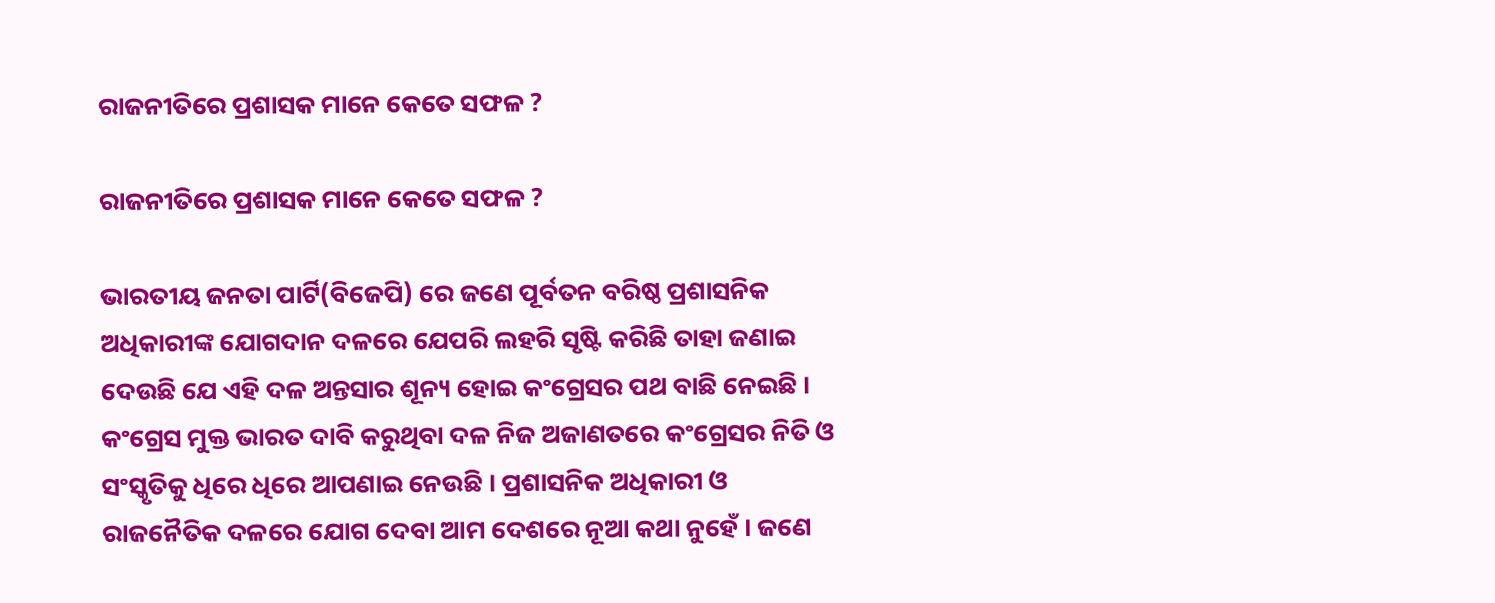ରାଜନୀତିରେ ପ୍ରଶାସକ ମାନେ କେତେ ସଫଳ ?

ରାଜନୀତିରେ ପ୍ରଶାସକ ମାନେ କେତେ ସଫଳ ?

ଭାରତୀୟ ଜନତା ପାର୍ଟି(ବିଜେପି) ରେ ଜଣେ ପୂର୍ବତନ ବରିଷ୍ଠ ପ୍ରଶାସନିକ ଅଧିକାରୀଙ୍କ ଯୋଗଦାନ ଦଳରେ ଯେପରି ଲହରି ସୃଷ୍ଟି କରିଛି ତାହା ଜଣାଇ ଦେଉଛି ଯେ ଏହି ଦଳ ଅନ୍ତସାର ଶୂନ୍ୟ ହୋଇ କଂଗ୍ରେସର ପଥ ବାଛି ନେଇଛି । କଂଗ୍ରେସ ମୁକ୍ତ ଭାରତ ଦାବି କରୁଥିବା ଦଳ ନିଜ ଅଜାଣତରେ କଂଗ୍ରେସର ନିତି ଓ ସଂସ୍କୃତିକୁ ଧିରେ ଧିରେ ଆପଣାଇ ନେଉଛି । ପ୍ରଶାସନିକ ଅଧିକାରୀ ଓ ରାଜନୈତିକ ଦଳରେ ଯୋଗ ଦେବା ଆମ ଦେଶରେ ନୂଆ କଥା ନୁହେଁ । ଜଣେ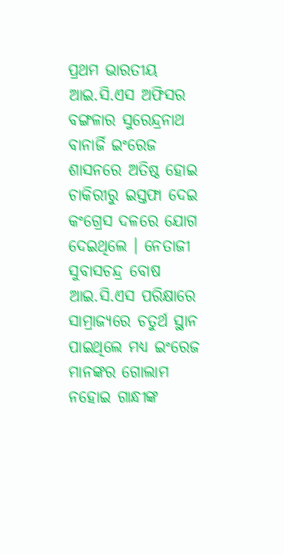ପ୍ରଥମ ଭାରତୀୟ ଆଇ.ସି.ଏସ ଅଫିସର ବଙ୍ଗଳାର ସୁରେନ୍ଦ୍ରନାଥ ବାନାର୍ଜି ଇଂରେଜ ଶାସନରେ ଅତିଷ୍ଠ ହୋଇ ଚାକିରୀରୁ ଇସ୍ତଫା ଦେଇ କଂଗ୍ରେସ ଦଳରେ ଯୋଗ ଦେଇଥିଲେ । ନେତାଜୀ ସୁବାସଚନ୍ଦ୍ର ବୋଷ ଆଇ.ସି.ଏସ ପରିକ୍ଷାରେ ସାମ୍ରାଜ୍ୟରେ ଚତୁର୍ଥ ସ୍ଥାନ ପାଇଥିଲେ ମଧ୍ୟ ଇଂରେଜ ମାନଙ୍କର ଗୋଲାମ ନହୋଇ ଗାନ୍ଧୀଙ୍କ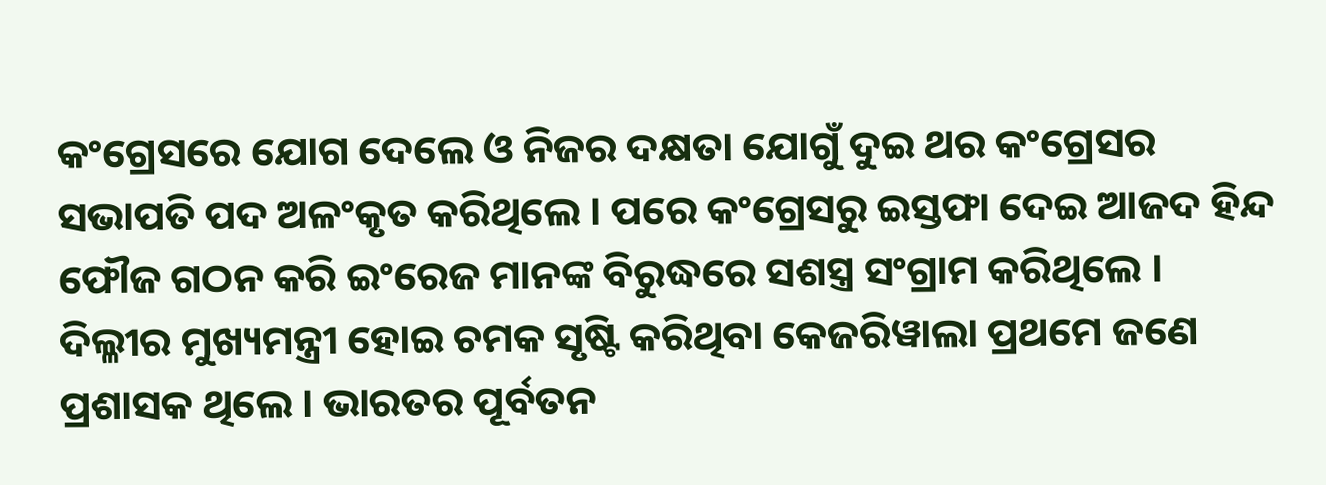କଂଗ୍ରେସରେ ଯୋଗ ଦେଲେ ଓ ନିଜର ଦକ୍ଷତା ଯୋଗୁଁ ଦୁଇ ଥର କଂଗ୍ରେସର ସଭାପତି ପଦ ଅଳଂକୃତ କରିଥିଲେ । ପରେ କଂଗ୍ରେସରୁ ଇସ୍ତଫା ଦେଇ ଆଜଦ ହିନ୍ଦ ଫୌଜ ଗଠନ କରି ଇଂରେଜ ମାନଙ୍କ ବିରୁଦ୍ଧରେ ସଶସ୍ତ୍ର ସଂଗ୍ରାମ କରିଥିଲେ । ଦିଲ୍ଳୀର ମୁଖ୍ୟମନ୍ତ୍ରୀ ହୋଇ ଚମକ ସୃଷ୍ଟି କରିଥିବା କେଜରିୱାଲା ପ୍ରଥମେ ଜଣେ ପ୍ରଶାସକ ଥିଲେ । ଭାରତର ପୂର୍ବତନ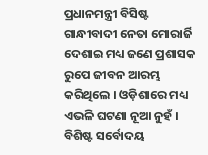ପ୍ରଧାନମନ୍ତ୍ରୀ ବିସିଷ୍ଟ ଗାନ୍ଧୀବାଦୀ ନେତା ମୋରାର୍ଜି ଦେଶାଇ ମଧ୍ୟ ଜଣେ ପ୍ରଶାସକ ରୁପେ ଜୀବନ ଆରମ୍ଭ କରିଥିଲେ । ଓଡ଼ିଶାରେ ମଧ୍ୟ ଏଭଳି ଘଟଣା ନୂଆ ନୁହଁ । ବିଶିଷ୍ଟ ସର୍ବୋଦୟ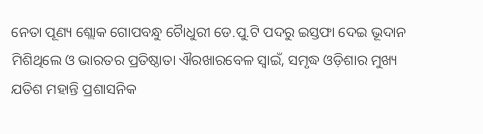ନେତା ପୂଣ୍ୟ ଶ୍ଲୋକ ଗୋପବନ୍ଧୁ ଚୈାଧୁରୀ ଡେ.ପୁ.ଟି ପଦରୁ ଇସ୍ତଫା ଦେଇ ଭୂଦାନ ମିଶିଥିଲେ ଓ ଭାରତର ପ୍ରତିଷ୍ଠାତା ଐରଖାରବେଳ ସ୍ୱାଇଁ, ସମୃଦ୍ଧ ଓଡ଼ିଶାର ମୁଖ୍ୟ ଯତିଶ ମହାନ୍ତି ପ୍ରଶାସନିକ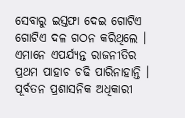ସେବାରୁ ଇସ୍ତଫା ଦେଇ ଗୋଟିଏ ଗୋଟିଏ ଦଳ ଗଠନ କରିଥିଲେ । ଏମାନେ ଏପର୍ଯ୍ୟନ୍ତ ରାଜନୀତିର ପ୍ରଥମ ପାହାଚ ଚଢି ପାରିନାହାନ୍ତି । ପୂର୍ବତନ ପ୍ରଶାସନିକ ଅଧିକାରୀ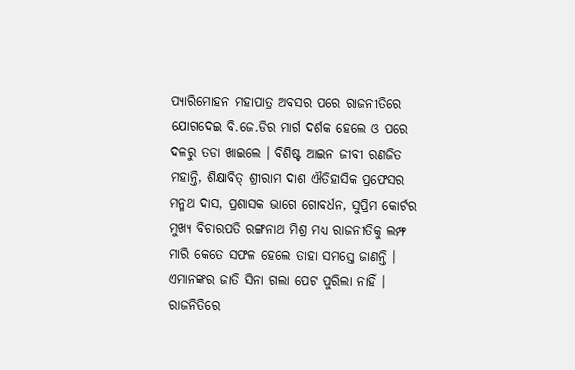ପ୍ୟାରିମୋହନ ମହାପାତ୍ର ଅବସର ପରେ ରାଜନୀତିରେ ଯୋଗଦେଇ ବି.ଜେ.ଡିର ମାର୍ଗ ଦର୍ଶକ ହେଲେ ଓ ପରେ ଦଳରୁ ତଡା ଖାଇଲେ । ବିଶିଷ୍ଟ ଆଇନ ଜୀବୀ ରଣଜିତ ମହାନ୍ତି, ଶିକ୍ଷାବିତ୍ ଶ୍ରୀରାମ ଦାଶ ଐତିହାସିକ ପ୍ରଫେସର ମନ୍ମଥ ଦାସ, ପ୍ରଶାସକ ଭାଗେ ଗୋବର୍ଧନ, ସୁପ୍ରିମ କୋର୍ଟର ମୁଖ୍ୟ ବିଚାରପତି ରଙ୍ଗନାଥ ମିଶ୍ର ମଧ୍ୟ ରାଜନୀତିକୁ ଲମ୍ଫ ମାରି କେତେ ସଫଳ ହେଲେ ତାହା ସମସ୍ତେ ଜାଣନ୍ତି । ଏମାନଙ୍କର ଜାତି ସିନା ଗଲା ପେଟ ପୁରିଲା ନାହିଁ ।
ରାଜନିତିରେ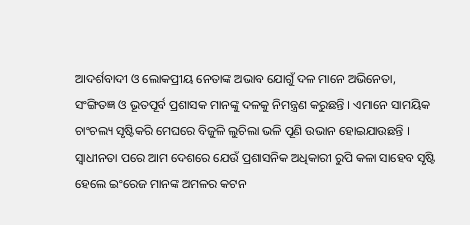ଆଦର୍ଶବାଦୀ ଓ ଲୋକପ୍ରୀୟ ନେତାଙ୍କ ଅଭାବ ଯୋଗୁଁ ଦଳ ମାନେ ଅଭିନେତା, ସଂଙ୍ଗିତଜ୍ଞ ଓ ଭୂତପୂର୍ବ ପ୍ରଶାସକ ମାନଙ୍କୁ ଦଳକୁ ନିମନ୍ତ୍ରଣ କରୁଛନ୍ତି । ଏମାନେ ସାମୟିକ ଚାଂଚଲ୍ୟ ସୃଷ୍ଟିକରି ମେଘରେ ବିଜୁଳି ଲୁଚିଲା ଭଳି ପୂଣି ଉଭାନ ହୋଇଯାଉଛନ୍ତି । ସ୍ୱାଧୀନତା ପରେ ଆମ ଦେଶରେ ଯେଉଁ ପ୍ରଶାସନିକ ଅଧିକାରୀ ରୁପି କଳା ସାହେବ ସୃଷ୍ଟି ହେଲେ ଇଂରେଜ ମାନଙ୍କ ଅମଳର କଟନ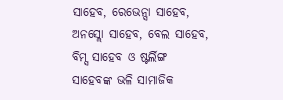ସାହେବ, ରେଭେନ୍ସା ସାହେବ, ଅନସ୍ଲୋ ସାହେବ, ବେଲ ସାହେବ, ବିମ୍ସ ସାହେବ ଓ ଷ୍ଟର୍ଲିଙ୍ଗ ସାହେବଙ୍କ ଭଳି ସାମାଜିକ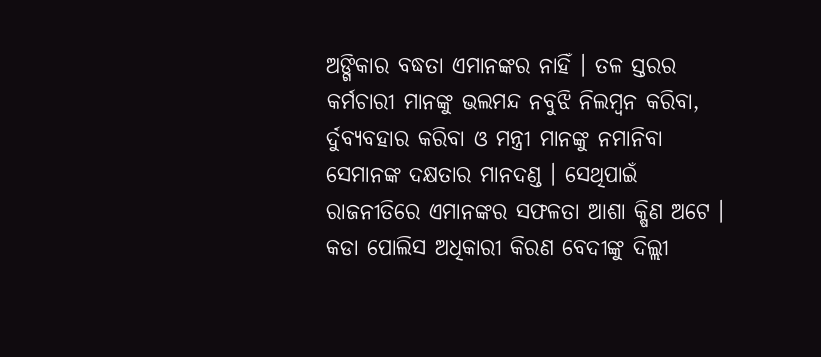ଅଙ୍ଗିକାର ବଦ୍ଧତା ଏମାନଙ୍କର ନାହିଁ । ତଳ ସ୍ତରର କର୍ମଚାରୀ ମାନଙ୍କୁ ଭଲମନ୍ଦ ନବୁଝି ନିଲମ୍ବନ କରିବା, ର୍ଦୁବ୍ୟବହାର କରିବା ଓ ମନ୍ତ୍ରୀ ମାନଙ୍କୁ ନମାନିବା ସେମାନଙ୍କ ଦକ୍ଷତାର ମାନଦଣ୍ଡ । ସେଥିପାଇଁ ରାଜନୀତିରେ ଏମାନଙ୍କର ସଫଳତା ଆଶା କ୍ଷିଣ ଅଟେ । କଡା ପୋଲିସ ଅଧିକାରୀ କିରଣ ବେଦୀଙ୍କୁ ଦିଲ୍ଲୀ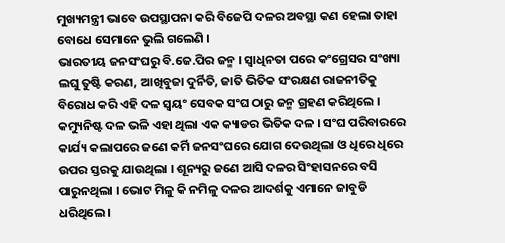ମୁଖ୍ୟମନ୍ତ୍ରୀ ଭାବେ ଉପସ୍ଥାପନା କରି ବିଜେପି ଦଳର ଅବସ୍ଥା କଣ ହେଲା ତାହା ବୋଧେ ସେମାନେ ଭୁଲି ଗଲେଣି ।
ଭାରତୀୟ ଜନସଂଘରୁ ବି.ଜେ.ପିର ଜନ୍ମ । ସ୍ୱାଧିନତା ପରେ କଂଗ୍ରେସର ସଂଖ୍ୟା ଲଘୁ ତୁଷ୍ଟି କରଣ, ଆଖିବୁଜା ଦୁର୍ନିତି, ଜାତି ଭିତିକ ସଂରକ୍ଷଣ ରାଜନୀତିକୁ ବିରୋଧ କରି ଏହି ଦଳ ସ୍ୱୟଂ ସେବକ ସଂଘ ଠାରୁ ଜନ୍ମ ଗ୍ରହଣ କରିଥିଲେ । କମ୍ୟୁନିଷ୍ଟ ଦଳ ଭଳି ଏହା ଥିଲା ଏକ କ୍ୟାଡର ଭିତିକ ଦଳ । ସଂଘ ପରିବାରରେ କାର୍ଯ୍ୟ କଲାପରେ ଜଣେ କର୍ମି ଜନସଂଘରେ ଯୋଗ ଦେଉଥିଲା ଓ ଧିରେ ଧିରେ ଉପର ସ୍ତରକୁ ଯାଉଥିଲା । ଶୂନ୍ୟରୁ ଜଣେ ଆସି ଦଳର ସିଂହାସନରେ ବସି ପାରୁନଥିଲା । ଭୋଟ ମିଳୁ କି ନମିଳୁ ଦଳର ଆଦର୍ଶକୁ ଏମାନେ ଜାବୁଡି ଧରିଥିଲେ ।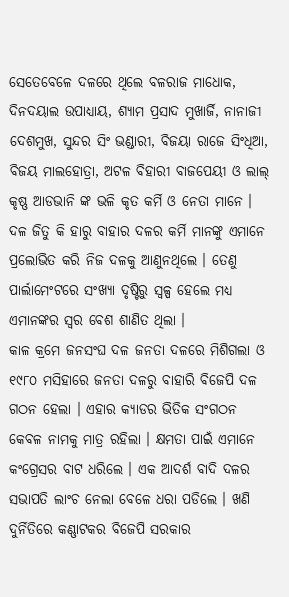ସେତେବେଳେ ଦଳରେ ଥିଲେ ବଳରାଜ ମାଧୋକ, ଦିନଦୟାଲ ଉପାଧ୍ୟାୟ, ଶ୍ୟାମ ପ୍ରସାଦ ମୁଖାର୍ଜି, ନାନାଜୀ ଦେଶମୁଖ, ସୁନ୍ଦର ସିଂ ଭଣ୍ଡାରୀ, ବିଜୟା ରାଜେ ସିଂଧିଆ, ବିଜୟ ମାଲହୋତ୍ରା, ଅଟଳ ବିହାରୀ ବାଜପେୟୀ ଓ ଲାଲ୍ କୃଷ୍ଣ ଆଡଭାନି ଙ୍କ ଭଳି କୃତ କର୍ମି ଓ ନେତା ମାନେ । ଦଳ ଜିତୁ କି ହାରୁ ବାହାର ଦଳର କର୍ମି ମାନଙ୍କୁ ଏମାନେ ପ୍ରଲୋଭିତ କରି ନିଜ ଦଳକୁ ଆଣୁନଥିଲେ । ତେଣୁ ପାର୍ଲାମେଂଟରେ ସଂଖ୍ୟା ଦୃଷ୍ଟିରୁ ସ୍ୱଳ୍ପ ହେଲେ ମଧ୍ୟ ଏମାନଙ୍କର ସ୍ୱର ବେଶ ଶାଣିତ ଥିଲା ।
କାଳ କ୍ରମେ ଜନସଂଘ ଦଳ ଜନତା ଦଳରେ ମିଶିଗଲା ଓ ୧୯୮୦ ମସିହାରେ ଜନତା ଦଳରୁ ବାହାରି ବିଜେପି ଦଳ ଗଠନ ହେଲା । ଏହାର କ୍ୟାଡର ଭିତିକ ସଂଗଠନ କେବଳ ନାମକୁ ମାତ୍ର ରହିଲା । କ୍ଷମତା ପାଇଁ ଏମାନେ କଂଗ୍ରେସର ବାଟ ଧରିଲେ । ଏକ ଆଦର୍ଶ ବାଦି ଦଳର ସଭାପତି ଲାଂଚ ନେଲା ବେଳେ ଧରା ପଡିଲେ । ଖଣି ଦୁର୍ନିତିରେ କଣ୍ଣାଟକର ବିଜେପି ସରକାର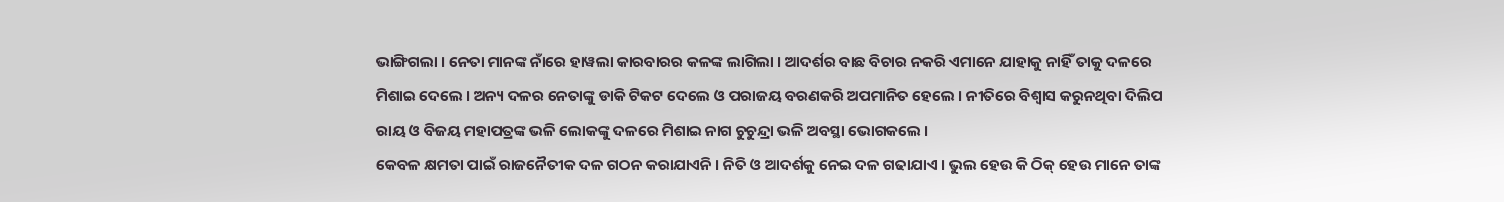ଭାଙ୍ଗିଗଲା । ନେତା ମାନଙ୍କ ନାଁରେ ହାୱଲା କାରବାରର କଳଙ୍କ ଲାଗିଲା । ଆଦର୍ଶର ବାଛ ବିଚାର ନକରି ଏମାନେ ଯାହାକୁ ନାହିଁ ତାକୁ ଦଳରେ ମିଶାଇ ଦେଲେ । ଅନ୍ୟ ଦଳର ନେତାଙ୍କୁ ଡାକି ଟିକଟ ଦେଲେ ଓ ପରାଜୟ ବରଣକରି ଅପମାନିତ ହେଲେ । ନୀତିରେ ବିଶ୍ୱାସ କରୁନଥିବା ଦିଲିପ ରାୟ ଓ ବିଜୟ ମହାପତ୍ରଙ୍କ ଭଳି ଲୋକଙ୍କୁ ଦଳରେ ମିଶାଇ ନାଗ ଚୁଚୁନ୍ଦ୍ରା ଭଳି ଅବସ୍ଥା ଭୋଗକଲେ ।
କେବଳ କ୍ଷମତା ପାଇଁ ରାଜନୈତୀକ ଦଳ ଗଠନ କରାଯାଏନି । ନିତି ଓ ଆଦର୍ଶକୁ ନେଇ ଦଳ ଗଢାଯାଏ । ଭୁଲ ହେଉ କି ଠିକ୍ ହେଉ ମାନେ ତାଙ୍କ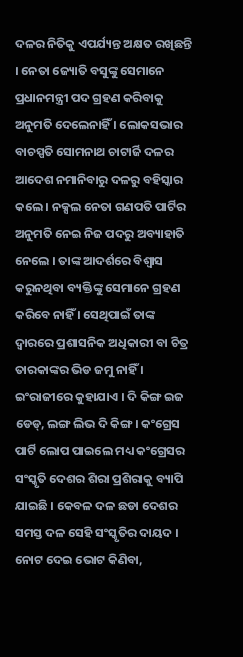ଦଳର ନିତିକୁ ଏପର୍ଯ୍ୟନ୍ତ ଅକ୍ଷତ ରଖିଛନ୍ତି । ନେତା ଜ୍ୟୋତି ବସୁଙ୍କୁ ସେମାନେ ପ୍ରଧାନମନ୍ତ୍ରୀ ପଦ ଗ୍ରହଣ କରିବାକୁ ଅନୁମତି ଦେଲେନାହିଁ । ଲୋକସଭାର ବାଚସ୍ପତି ସୋମନାଥ ଚାଟାର୍ଜି ଦଳର ଆଦେଶ ନମାନିବାରୁ ଦଳରୁ ବହିସ୍କାର କଲେ । ନକ୍ସଲ ନେତା ଗଣପତି ପାର୍ଟିର ଅନୁମତି ନେଇ ନିଜ ପଦରୁ ଅବ୍ୟାହାତି ନେଲେ । ତାଙ୍କ ଆଦର୍ଶରେ ବିଶ୍ୱାସ କରୁନଥିବା ବ୍ୟକ୍ତିଙ୍କୁ ସେମାନେ ଗ୍ରହଣ କରିବେ ନାହିଁ । ସେଥିପାଇଁ ତାଙ୍କ ଦ୍ୱାରରେ ପ୍ରଶାସନିକ ଅଧିକାରୀ ବା ଚିତ୍ର ତାରକାଙ୍କର ଭିଡ ଜମୁ ନାହିଁ ।
ଇଂରାଜୀରେ କୁହାଯାଏ । ଦି କିଙ୍ଗ ଇଜ ଡେଡ୍, ଲଙ୍ଗ ଲିଭ ଦି କିଙ୍ଗ । କଂଗ୍ରେସ ପାର୍ଟି ଲୋପ ପାଇଲେ ମଧ୍ୟ କଂଗ୍ରେସର ସଂସ୍କୃତି ଦେଶର ଶିରା ପ୍ରଶିରାକୁ ବ୍ୟାପି ଯାଇଛି । କେବଳ ଦଳ ଛଡା ଦେଶର ସମସ୍ତ ଦଳ ସେହି ସଂସ୍କୃତିର ଦାୟଦ । ନୋଟ ଦେଇ ଭୋଟ କିଣିବା,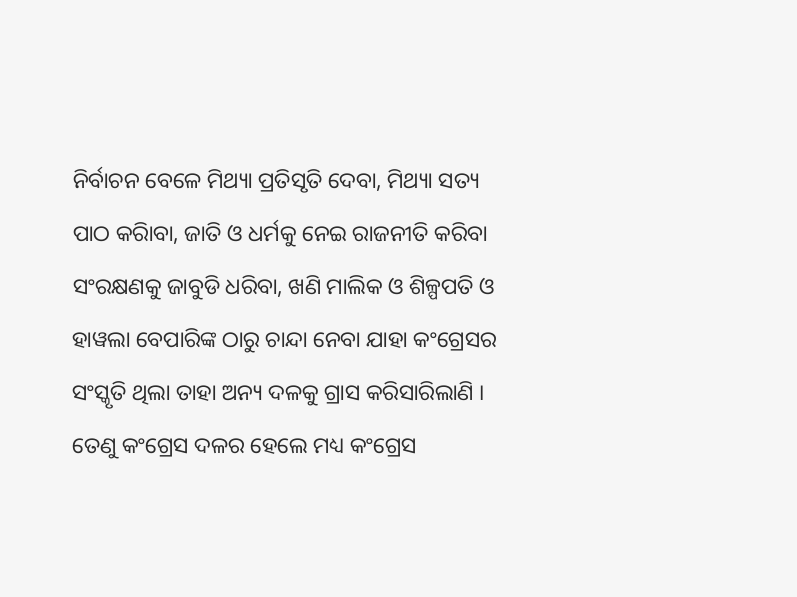ନିର୍ବାଚନ ବେଳେ ମିଥ୍ୟା ପ୍ରତିସୃତି ଦେବା, ମିଥ୍ୟା ସତ୍ୟ ପାଠ କରିାବା, ଜାତି ଓ ଧର୍ମକୁ ନେଇ ରାଜନୀତି କରିବା ସଂରକ୍ଷଣକୁ ଜାବୁଡି ଧରିବା, ଖଣି ମାଲିକ ଓ ଶିଳ୍ପପତି ଓ ହାୱଲା ବେପାରିଙ୍କ ଠାରୁ ଚାନ୍ଦା ନେବା ଯାହା କଂଗ୍ରେସର ସଂସ୍କୃତି ଥିଲା ତାହା ଅନ୍ୟ ଦଳକୁ ଗ୍ରାସ କରିସାରିଲାଣି । ତେଣୁ କଂଗ୍ରେସ ଦଳର ହେଲେ ମଧ୍ୟ କଂଗ୍ରେସ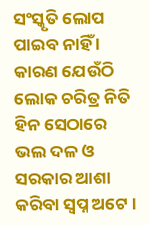ସଂସ୍କୃତି ଲୋପ ପାଇବ ନାହିଁ । କାରଣ ଯେଉଁଠି ଲୋକ ଚରିତ୍ର ନିତି ହିନ ସେଠାରେ ଭଲ ଦଳ ଓ ସରକାର ଆଶା କରିବା ସ୍ୱପ୍ନ ଅଟେ ।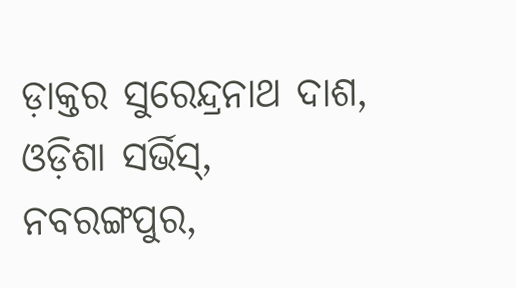ଡ଼ାକ୍ତର ସୁରେନ୍ଦ୍ରନାଥ ଦାଶ, ଓଡ଼ିଶା ସର୍ଭିସ୍,
ନବରଙ୍ଗପୁର,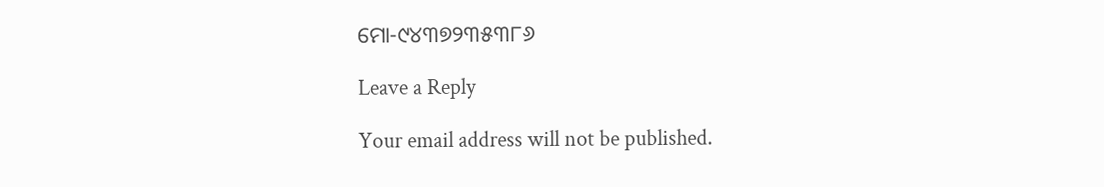ମୋ-୯୪୩୭୨୩୫୩୮୬

Leave a Reply

Your email address will not be published.